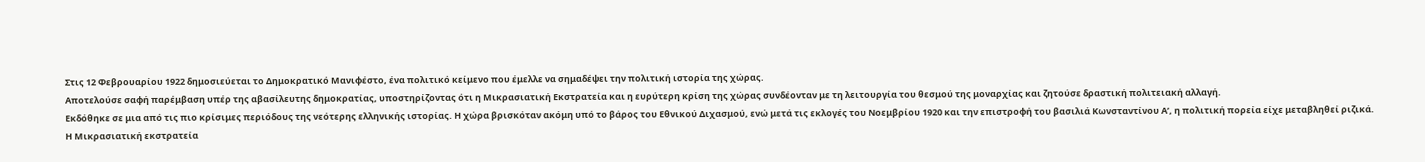Στις 12 Φεβρουαρίου 1922 δημοσιεύεται το Δημοκρατικό Μανιφέστο, ένα πολιτικό κείμενο που έμελλε να σημαδέψει την πολιτική ιστορία της χώρας.
Αποτελούσε σαφή παρέμβαση υπέρ της αβασίλευτης δημοκρατίας, υποστηρίζοντας ότι η Μικρασιατική Εκστρατεία και η ευρύτερη κρίση της χώρας συνδέονταν με τη λειτουργία του θεσμού της μοναρχίας και ζητούσε δραστική πολιτειακή αλλαγή.
Εκδόθηκε σε μια από τις πιο κρίσιμες περιόδους της νεότερης ελληνικής ιστορίας. Η χώρα βρισκόταν ακόμη υπό το βάρος του Εθνικού Διχασμού, ενώ μετά τις εκλογές του Νοεμβρίου 1920 και την επιστροφή του βασιλιά Κωνσταντίνου Α’, η πολιτική πορεία είχε μεταβληθεί ριζικά.
Η Μικρασιατική εκστρατεία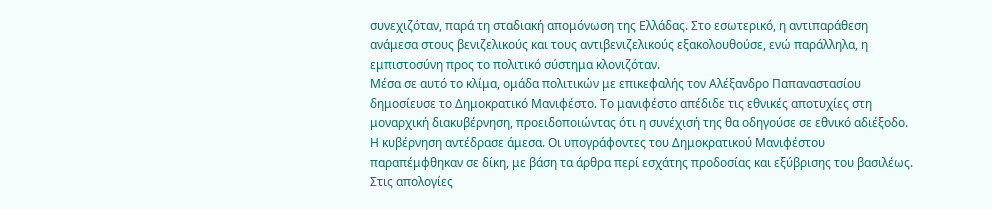συνεχιζόταν, παρά τη σταδιακή απομόνωση της Ελλάδας. Στο εσωτερικό, η αντιπαράθεση ανάμεσα στους βενιζελικούς και τους αντιβενιζελικούς εξακολουθούσε, ενώ παράλληλα, η εμπιστοσύνη προς το πολιτικό σύστημα κλονιζόταν.
Μέσα σε αυτό το κλίμα, ομάδα πολιτικών με επικεφαλής τον Αλέξανδρο Παπαναστασίου δημοσίευσε το Δημοκρατικό Μανιφέστο. Το μανιφέστο απέδιδε τις εθνικές αποτυχίες στη μοναρχική διακυβέρνηση, προειδοποιώντας ότι η συνέχισή της θα οδηγούσε σε εθνικό αδιέξοδο.
Η κυβέρνηση αντέδρασε άμεσα. Οι υπογράφοντες του Δημοκρατικού Μανιφέστου παραπέμφθηκαν σε δίκη, με βάση τα άρθρα περί εσχάτης προδοσίας και εξύβρισης του βασιλέως.
Στις απολογίες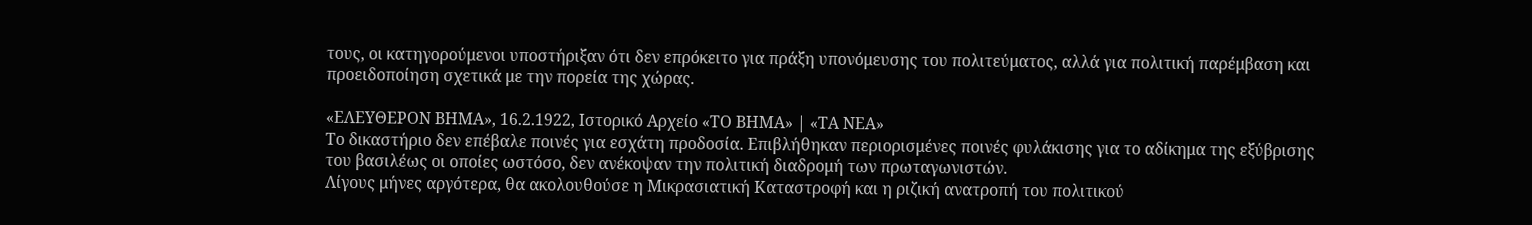τους, οι κατηγορούμενοι υποστήριξαν ότι δεν επρόκειτο για πράξη υπονόμευσης του πολιτεύματος, αλλά για πολιτική παρέμβαση και προειδοποίηση σχετικά με την πορεία της χώρας.

«ΕΛΕΥΘΕΡΟΝ ΒΗΜΑ», 16.2.1922, Ιστορικό Αρχείο «ΤΟ ΒΗΜΑ» | «ΤΑ ΝΕΑ»
Το δικαστήριο δεν επέβαλε ποινές για εσχάτη προδοσία. Επιβλήθηκαν περιορισμένες ποινές φυλάκισης για το αδίκημα της εξύβρισης του βασιλέως οι οποίες ωστόσο, δεν ανέκοψαν την πολιτική διαδρομή των πρωταγωνιστών.
Λίγους μήνες αργότερα, θα ακολουθούσε η Μικρασιατική Καταστροφή και η ριζική ανατροπή του πολιτικού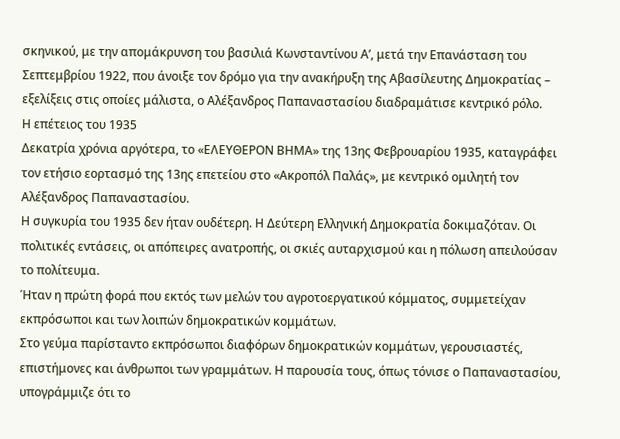σκηνικού, με την απομάκρυνση του βασιλιά Κωνσταντίνου Αʹ, μετά την Επανάσταση του Σεπτεμβρίου 1922, που άνοιξε τον δρόμο για την ανακήρυξη της Αβασίλευτης Δημοκρατίας – εξελίξεις στις οποίες μάλιστα, ο Αλέξανδρος Παπαναστασίου διαδραμάτισε κεντρικό ρόλο.
Η επέτειος του 1935
Δεκατρία χρόνια αργότερα, το «ΕΛΕΥΘΕΡΟΝ ΒΗΜΑ» της 13ης Φεβρουαρίου 1935, καταγράφει τον ετήσιο εορτασμό της 13ης επετείου στο «Ακροπόλ Παλάς», με κεντρικό ομιλητή τον Αλέξανδρος Παπαναστασίου.
Η συγκυρία του 1935 δεν ήταν ουδέτερη. Η Δεύτερη Ελληνική Δημοκρατία δοκιμαζόταν. Οι πολιτικές εντάσεις, οι απόπειρες ανατροπής, οι σκιές αυταρχισμού και η πόλωση απειλούσαν το πολίτευμα.
Ήταν η πρώτη φορά που εκτός των μελών του αγροτοεργατικού κόμματος, συμμετείχαν εκπρόσωποι και των λοιπών δημοκρατικών κομμάτων.
Στο γεύμα παρίσταντο εκπρόσωποι διαφόρων δημοκρατικών κομμάτων, γερουσιαστές, επιστήμονες και άνθρωποι των γραμμάτων. Η παρουσία τους, όπως τόνισε ο Παπαναστασίου, υπογράμμιζε ότι το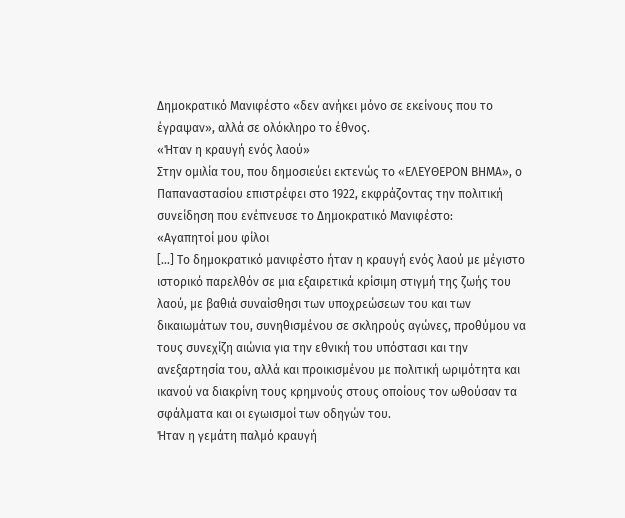Δημοκρατικό Μανιφέστο «δεν ανήκει μόνο σε εκείνους που το έγραψαν», αλλά σε ολόκληρο το έθνος.
«Ήταν η κραυγή ενός λαού»
Στην ομιλία του, που δημοσιεύει εκτενώς το «ΕΛΕΥΘΕΡΟΝ ΒΗΜΑ», ο Παπαναστασίου επιστρέφει στο 1922, εκφράζοντας την πολιτική συνείδηση που ενέπνευσε το Δημοκρατικό Μανιφέστο:
«Αγαπητοί μου φίλοι
[…] Το δημοκρατικό μανιφέστο ήταν η κραυγή ενός λαού με μέγιστο ιστορικό παρελθόν σε μια εξαιρετικά κρίσιμη στιγμή της ζωής του λαού, με βαθιά συναίσθησι των υποχρεώσεων του και των δικαιωμάτων του, συνηθισμένου σε σκληρούς αγώνες, προθύμου να τους συνεχίζη αιώνια για την εθνική του υπόστασι και την ανεξαρτησία του, αλλά και προικισμένου με πολιτική ωριμότητα και ικανού να διακρίνη τους κρημνούς στους οποίους τον ωθούσαν τα σφάλματα και οι εγωισμοί των οδηγών του.
Ήταν η γεμάτη παλμό κραυγή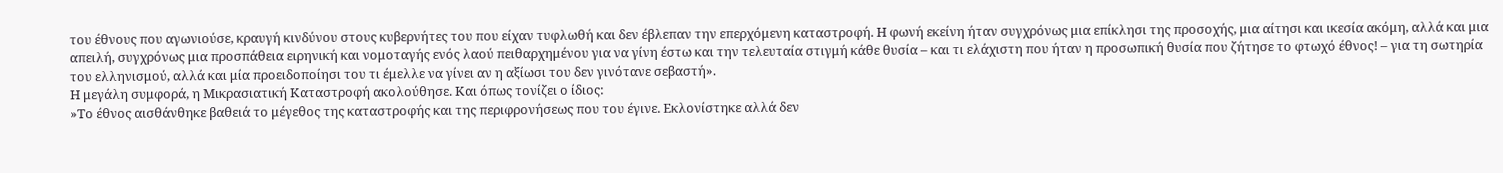του έθνους που αγωνιούσε, κραυγή κινδύνου στους κυβερνήτες του που είχαν τυφλωθή και δεν έβλεπαν την επερχόμενη καταστροφή. Η φωνή εκείνη ήταν συγχρόνως μια επίκλησι της προσοχής, μια αίτησι και ικεσία ακόμη, αλλά και μια απειλή, συγχρόνως μια προσπάθεια ειρηνική και νομοταγής ενός λαού πειθαρχημένου για να γίνη έστω και την τελευταία στιγμή κάθε θυσία – και τι ελάχιστη που ήταν η προσωπική θυσία που ζήτησε το φτωχό έθνος! – για τη σωτηρία του ελληνισμού, αλλά και μία προειδοποίησι του τι έμελλε να γίνει αν η αξίωσι του δεν γινότανε σεβαστή».
Η μεγάλη συμφορά, η Μικρασιατική Καταστροφή ακολούθησε. Και όπως τονίζει ο ίδιος:
»Το έθνος αισθάνθηκε βαθειά το μέγεθος της καταστροφής και της περιφρονήσεως που του έγινε. Εκλονίστηκε αλλά δεν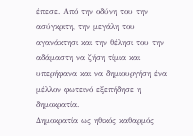έπεσε. Από την οδύνη του την ασύγκριτη, την μεγάλη του αγανάκτησι και την θέλησι του την αδάμαστη να ζήση τίμια και υπερήφανα και να δημιουργήση ένα μέλλον φωτεινό εξεπήδησε η δημοκρατία.
Δημοκρατία ως ηθικός καθαρμός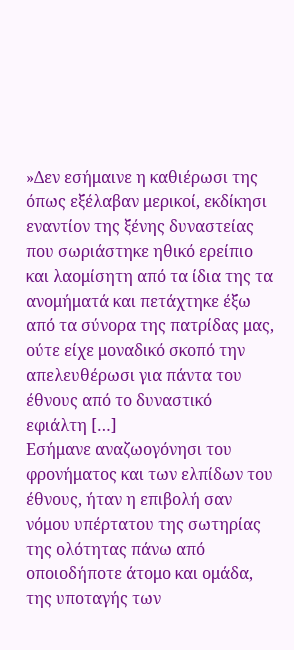»Δεν εσήμαινε η καθιέρωσι της όπως εξέλαβαν μερικοί, εκδίκησι εναντίον της ξένης δυναστείας που σωριάστηκε ηθικό ερείπιο και λαομίσητη από τα ίδια της τα ανομήματά και πετάχτηκε έξω από τα σύνορα της πατρίδας μας, ούτε είχε μοναδικό σκοπό την απελευθέρωσι για πάντα του έθνους από το δυναστικό εφιάλτη […]
Εσήμανε αναζωογόνησι του φρονήματος και των ελπίδων του έθνους, ήταν η επιβολή σαν νόμου υπέρτατου της σωτηρίας της ολότητας πάνω από οποιοδήποτε άτομο και ομάδα, της υποταγής των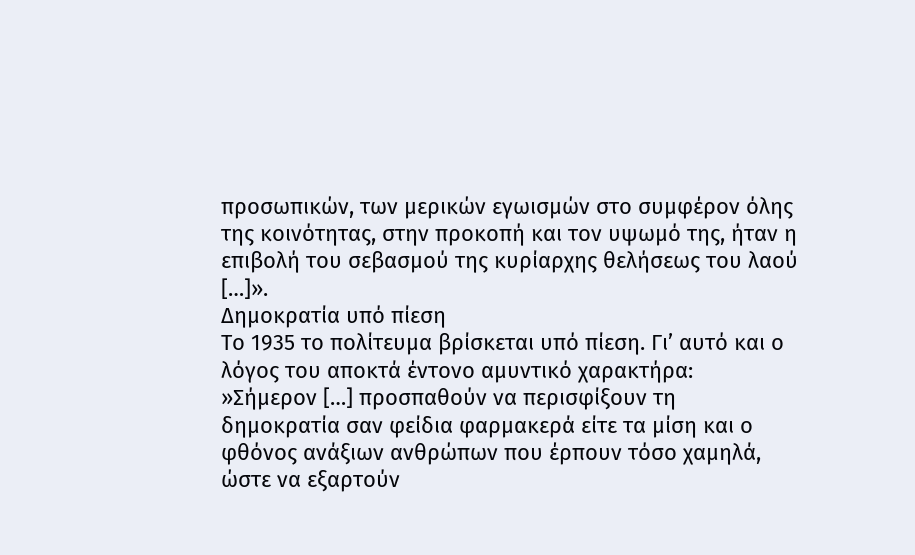προσωπικών, των μερικών εγωισμών στο συμφέρον όλης της κοινότητας, στην προκοπή και τον υψωμό της, ήταν η επιβολή του σεβασμού της κυρίαρχης θελήσεως του λαού […]».
Δημοκρατία υπό πίεση
Το 1935 το πολίτευμα βρίσκεται υπό πίεση. Γι’ αυτό και ο λόγος του αποκτά έντονο αμυντικό χαρακτήρα:
»Σήμερον […] προσπαθούν να περισφίξουν τη δημοκρατία σαν φείδια φαρμακερά είτε τα μίση και ο φθόνος ανάξιων ανθρώπων που έρπουν τόσο χαμηλά, ώστε να εξαρτούν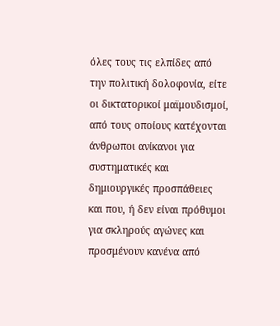όλες τους τις ελπίδες από την πολιτική δολοφονία, είτε οι δικτατορικοί μαϊμουδισμοί, από τους οποίους κατέχονται άνθρωποι ανίκανοι για συστηματικές και δημιουργικές προσπάθειες και που, ή δεν είναι πρόθυμοι για σκληρούς αγώνες και προσμένουν κανένα από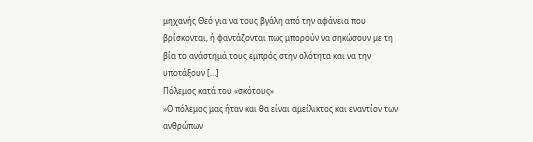μηχανής Θεό για να τους βγάλη από την αφάνεια που βρίσκονται, ή φαντάζονται πως μπορούν να σηκώσουν με τη βία το ανάστημά τους εμπρός στην ολότητα και να την υποτάξουν […]
Πόλεμος κατά του «σκότους»
»Ο πόλεμος μας ήταν και θα είναι αμείλικτος και εναντίον των ανθρώπων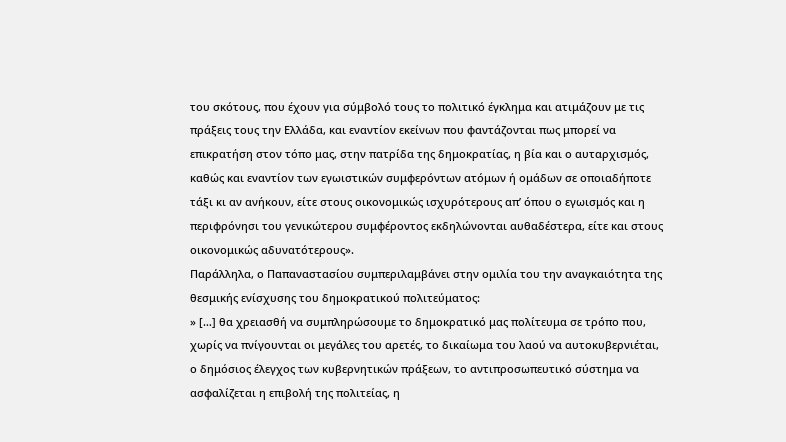του σκότους, που έχουν για σύμβολό τους το πολιτικό έγκλημα και ατιμάζουν με τις πράξεις τους την Ελλάδα, και εναντίον εκείνων που φαντάζονται πως μπορεί να επικρατήση στον τόπο μας, στην πατρίδα της δημοκρατίας, η βία και ο αυταρχισμός, καθώς και εναντίον των εγωιστικών συμφερόντων ατόμων ή ομάδων σε οποιαδήποτε τάξι κι αν ανήκουν, είτε στους οικονομικώς ισχυρότερους απ’ όπου ο εγωισμός και η περιφρόνησι του γενικώτερου συμφέροντος εκδηλώνονται αυθαδέστερα, είτε και στους οικονομικώς αδυνατότερους».
Παράλληλα, ο Παπαναστασίου συμπεριλαμβάνει στην ομιλία του την αναγκαιότητα της θεσμικής ενίσχυσης του δημοκρατικού πολιτεύματος:
» […] θα χρειασθή να συμπληρώσουμε το δημοκρατικό μας πολίτευμα σε τρόπο που, χωρίς να πνίγουνται οι μεγάλες του αρετές, το δικαίωμα του λαού να αυτοκυβερνιέται, ο δημόσιος έλεγχος των κυβερνητικών πράξεων, το αντιπροσωπευτικό σύστημα να ασφαλίζεται η επιβολή της πολιτείας, η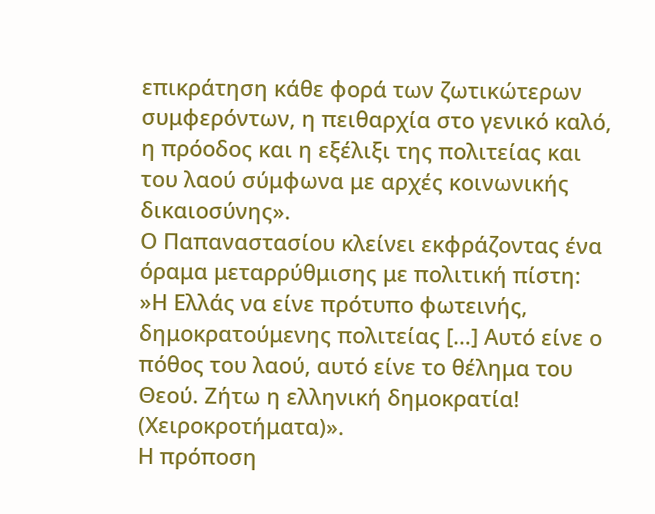επικράτηση κάθε φορά των ζωτικώτερων συμφερόντων, η πειθαρχία στο γενικό καλό, η πρόοδος και η εξέλιξι της πολιτείας και του λαού σύμφωνα με αρχές κοινωνικής δικαιοσύνης».
Ο Παπαναστασίου κλείνει εκφράζοντας ένα όραμα μεταρρύθμισης με πολιτική πίστη:
»Η Ελλάς να είνε πρότυπο φωτεινής, δημοκρατούμενης πολιτείας […] Αυτό είνε ο πόθος του λαού, αυτό είνε το θέλημα του Θεού. Ζήτω η ελληνική δημοκρατία! (Χειροκροτήματα)».
Η πρόποση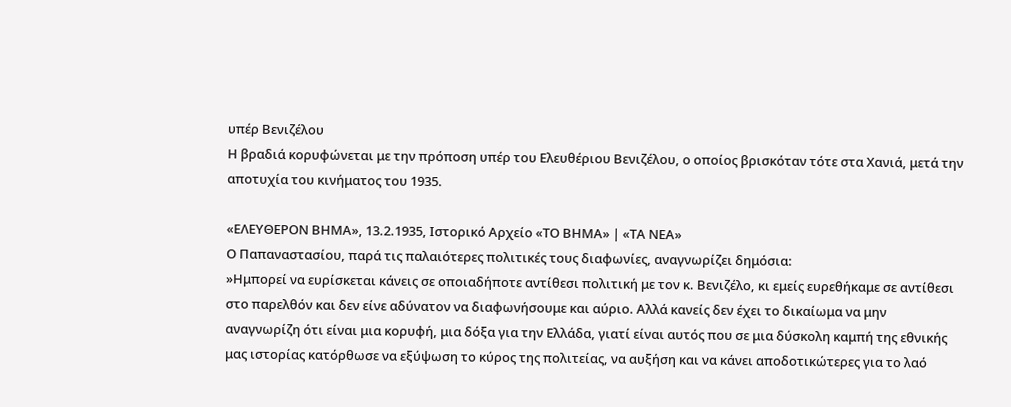υπέρ Βενιζέλου
Η βραδιά κορυφώνεται με την πρόποση υπέρ του Ελευθέριου Βενιζέλου, ο οποίος βρισκόταν τότε στα Χανιά, μετά την αποτυχία του κινήματος του 1935.

«ΕΛΕΥΘΕΡΟΝ ΒΗΜΑ», 13.2.1935, Ιστορικό Αρχείο «ΤΟ ΒΗΜΑ» | «ΤΑ ΝΕΑ»
Ο Παπαναστασίου, παρά τις παλαιότερες πολιτικές τους διαφωνίες, αναγνωρίζει δημόσια:
»Ημπορεί να ευρίσκεται κάνεις σε οποιαδήποτε αντίθεσι πολιτική με τον κ. Βενιζέλο, κι εμείς ευρεθήκαμε σε αντίθεσι στο παρελθόν και δεν είνε αδύνατον να διαφωνήσουμε και αύριο. Αλλά κανείς δεν έχει το δικαίωμα να μην αναγνωρίζη ότι είναι μια κορυφή, μια δόξα για την Ελλάδα, γιατί είναι αυτός που σε μια δύσκολη καμπή της εθνικής μας ιστορίας κατόρθωσε να εξύψωση το κύρος της πολιτείας, να αυξήση και να κάνει αποδοτικώτερες για το λαό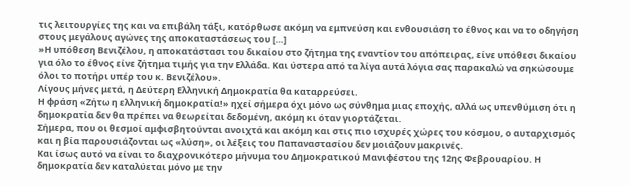τις λειτουργίες της και να επιβάλη τάξι, κατόρθωσε ακόμη να εμπνεύση και ενθουσιάση το έθνος και να το οδηγήση στους μεγάλους αγώνες της αποκαταστάσεως του […]
»Η υπόθεση Βενιζέλου, η αποκατάστασι του δικαίου στο ζήτημα της εναντίον του απόπειρας, είνε υπόθεσι δικαίου για όλο το έθνος είνε ζήτημα τιμής για την Ελλάδα. Και ύστερα από τα λίγα αυτά λόγια σας παρακαλώ να σηκώσουμε όλοι το ποτήρι υπέρ του κ. Βενιζέλου».
Λίγους μήνες μετά, η Δεύτερη Ελληνική Δημοκρατία θα καταρρεύσει.
Η φράση «Ζήτω η ελληνική δημοκρατία!» ηχεί σήμερα όχι μόνο ως σύνθημα μιας εποχής, αλλά ως υπενθύμιση ότι η δημοκρατία δεν θα πρέπει να θεωρείται δεδομένη, ακόμη κι όταν γιορτάζεται.
Σήμερα, που οι θεσμοί αμφισβητούνται ανοιχτά και ακόμη και στις πιο ισχυρές χώρες του κόσμου, ο αυταρχισμός και η βία παρουσιάζονται ως «λύση», οι λέξεις του Παπαναστασίου δεν μοιάζουν μακρινές.
Και ίσως αυτό να είναι το διαχρονικότερο μήνυμα του Δημοκρατικού Μανιφέστου της 12ης Φεβρουαρίου. Η δημοκρατία δεν καταλύεται μόνο με την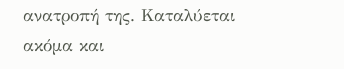ανατροπή της. Καταλύεται ακόμα και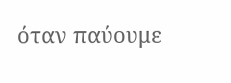όταν παύουμε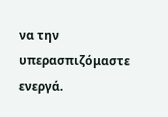να την υπερασπιζόμαστε ενεργά.